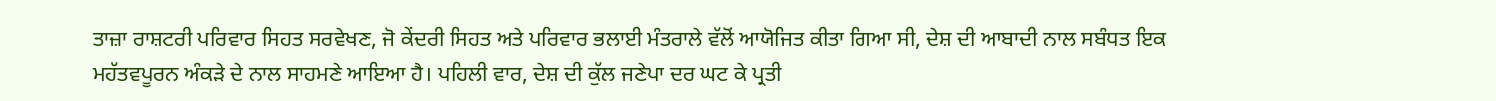ਤਾਜ਼ਾ ਰਾਸ਼ਟਰੀ ਪਰਿਵਾਰ ਸਿਹਤ ਸਰਵੇਖਣ, ਜੋ ਕੇਂਦਰੀ ਸਿਹਤ ਅਤੇ ਪਰਿਵਾਰ ਭਲਾਈ ਮੰਤਰਾਲੇ ਵੱਲੋਂ ਆਯੋਜਿਤ ਕੀਤਾ ਗਿਆ ਸੀ, ਦੇਸ਼ ਦੀ ਆਬਾਦੀ ਨਾਲ ਸਬੰਧਤ ਇਕ ਮਹੱਤਵਪੂਰਨ ਅੰਕੜੇ ਦੇ ਨਾਲ ਸਾਹਮਣੇ ਆਇਆ ਹੈ। ਪਹਿਲੀ ਵਾਰ, ਦੇਸ਼ ਦੀ ਕੁੱਲ ਜਣੇਪਾ ਦਰ ਘਟ ਕੇ ਪ੍ਰਤੀ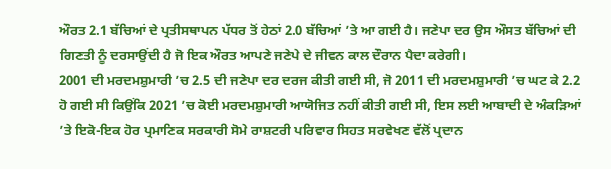ਔਰਤ 2.1 ਬੱਚਿਆਂ ਦੇ ਪ੍ਰਤੀਸਥਾਪਨ ਪੱਧਰ ਤੋਂ ਹੇਠਾਂ 2.0 ਬੱਚਿਆਂ ’ਤੇ ਆ ਗਈ ਹੈ। ਜਣੇਪਾ ਦਰ ਉਸ ਔਸਤ ਬੱਚਿਆਂ ਦੀ ਗਿਣਤੀ ਨੂੰ ਦਰਸਾਉਂਦੀ ਹੈ ਜੋ ਇਕ ਔਰਤ ਆਪਣੇ ਜਣੇਪੇ ਦੇ ਜੀਵਨ ਕਾਲ ਦੌਰਾਨ ਪੈਦਾ ਕਰੇਗੀ।
2001 ਦੀ ਮਰਦਮਸ਼ੁਮਾਰੀ ’ਚ 2.5 ਦੀ ਜਣੇਪਾ ਦਰ ਦਰਜ ਕੀਤੀ ਗਈ ਸੀ, ਜੋ 2011 ਦੀ ਮਰਦਮਸ਼ੁਮਾਰੀ ’ਚ ਘਟ ਕੇ 2.2 ਹੋ ਗਈ ਸੀ ਕਿਉਂਕਿ 2021 ’ਚ ਕੋਈ ਮਰਦਮਸ਼ੁਮਾਰੀ ਆਯੋਜਿਤ ਨਹੀਂ ਕੀਤੀ ਗਈ ਸੀ, ਇਸ ਲਈ ਆਬਾਦੀ ਦੇ ਅੰਕੜਿਆਂ ’ਤੇ ਇਕੋ-ਇਕ ਹੋਰ ਪ੍ਰਮਾਣਿਕ ਸਰਕਾਰੀ ਸੋਮੇ ਰਾਸ਼ਟਰੀ ਪਰਿਵਾਰ ਸਿਹਤ ਸਰਵੇਖਣ ਵੱਲੋਂ ਪ੍ਰਦਾਨ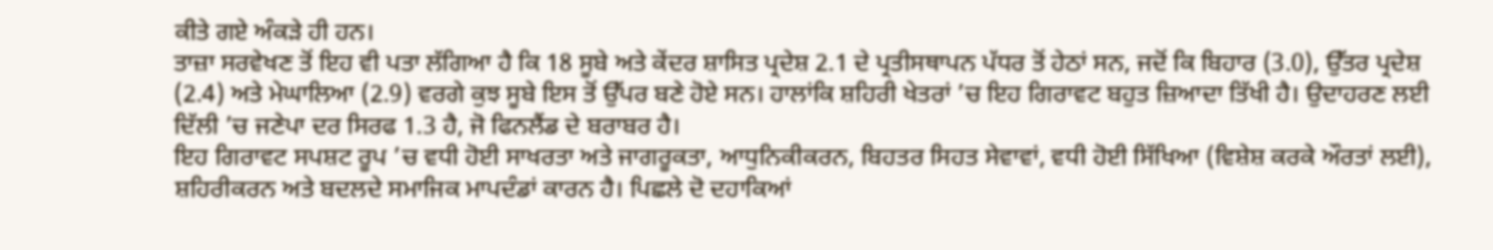ਕੀਤੇ ਗਏ ਅੰਕੜੇ ਹੀ ਹਨ।
ਤਾਜ਼ਾ ਸਰਵੇਖਣ ਤੋਂ ਇਹ ਵੀ ਪਤਾ ਲੱਗਿਆ ਹੈ ਕਿ 18 ਸੂਬੇ ਅਤੇ ਕੇਂਦਰ ਸ਼ਾਸਿਤ ਪ੍ਰਦੇਸ਼ 2.1 ਦੇ ਪ੍ਰਤੀਸਥਾਪਨ ਪੱਧਰ ਤੋਂ ਹੇਠਾਂ ਸਨ, ਜਦੋਂ ਕਿ ਬਿਹਾਰ (3.0), ਉੱਤਰ ਪ੍ਰਦੇਸ਼ (2.4) ਅਤੇ ਮੇਘਾਲਿਆ (2.9) ਵਰਗੇ ਕੁਝ ਸੂਬੇ ਇਸ ਤੋਂ ਉੱਪਰ ਬਣੇ ਹੋਏ ਸਨ। ਹਾਲਾਂਕਿ ਸ਼ਹਿਰੀ ਖੇਤਰਾਂ ’ਚ ਇਹ ਗਿਰਾਵਟ ਬਹੁਤ ਜ਼ਿਆਦਾ ਤਿੱਖੀ ਹੈ। ਉਦਾਹਰਣ ਲਈ ਦਿੱਲੀ ’ਚ ਜਣੇਪਾ ਦਰ ਸਿਰਫ 1.3 ਹੈ, ਜੋ ਫਿਨਲੈਂਡ ਦੇ ਬਰਾਬਰ ਹੈ।
ਇਹ ਗਿਰਾਵਟ ਸਪਸ਼ਟ ਰੂਪ ’ਚ ਵਧੀ ਹੋਈ ਸਾਖਰਤਾ ਅਤੇ ਜਾਗਰੂਕਤਾ, ਆਧੁਨਿਕੀਕਰਨ, ਬਿਹਤਰ ਸਿਹਤ ਸੇਵਾਵਾਂ, ਵਧੀ ਹੋਈ ਸਿੱਖਿਆ (ਵਿਸ਼ੇਸ਼ ਕਰਕੇ ਔਰਤਾਂ ਲਈ), ਸ਼ਹਿਰੀਕਰਨ ਅਤੇ ਬਦਲਦੇ ਸਮਾਜਿਕ ਮਾਪਦੰਡਾਂ ਕਾਰਨ ਹੈ। ਪਿਛਲੇ ਦੋ ਦਹਾਕਿਆਂ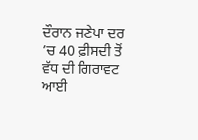ਦੌਰਾਨ ਜਣੇਪਾ ਦਰ ’ਚ 40 ਫ਼ੀਸਦੀ ਤੋਂ ਵੱਧ ਦੀ ਗਿਰਾਵਟ ਆਈ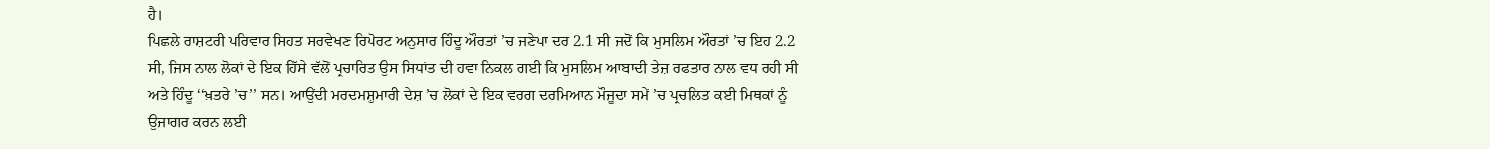ਹੈ।
ਪਿਛਲੇ ਰਾਸ਼ਟਰੀ ਪਰਿਵਾਰ ਸਿਹਤ ਸਰਵੇਖਣ ਰਿਪੋਰਟ ਅਨੁਸਾਰ ਹਿੰਦੂ ਔਰਤਾਂ ’ਚ ਜਣੇਪਾ ਦਰ 2.1 ਸੀ ਜਦੋਂ ਕਿ ਮੁਸਲਿਮ ਔਰਤਾਂ ’ਚ ਇਹ 2.2 ਸੀ, ਜਿਸ ਨਾਲ ਲੋਕਾਂ ਦੇ ਇਕ ਹਿੱਸੇ ਵੱਲੋਂ ਪ੍ਰਚਾਰਿਤ ਉਸ ਸਿਧਾਂਤ ਦੀ ਹਵਾ ਨਿਕਲ ਗਈ ਕਿ ਮੁਸਲਿਮ ਆਬਾਦੀ ਤੇਜ਼ ਰਫਤਾਰ ਨਾਲ ਵਧ ਰਹੀ ਸੀ ਅਤੇ ਹਿੰਦੂ ‘‘ਖ਼ਤਰੇ ’ਚ’’ ਸਨ। ਆਉਂਦੀ ਮਰਦਮਸ਼ੁਮਾਰੀ ਦੇਸ਼ ’ਚ ਲੋਕਾਂ ਦੇ ਇਕ ਵਰਗ ਦਰਮਿਆਨ ਮੌਜੂਦਾ ਸਮੇਂ ’ਚ ਪ੍ਰਚਲਿਤ ਕਈ ਮਿਥਕਾਂ ਨੂੰ ਉਜਾਗਰ ਕਰਨ ਲਈ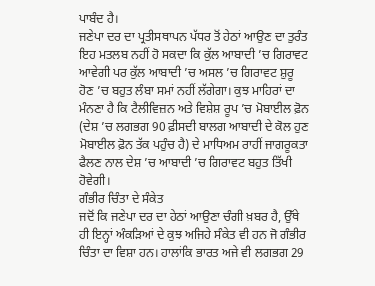ਪਾਬੰਦ ਹੈ।
ਜਣੇਪਾ ਦਰ ਦਾ ਪ੍ਰਤੀਸਥਾਪਨ ਪੱਧਰ ਤੋਂ ਹੇਠਾਂ ਆਉਣ ਦਾ ਤੁਰੰਤ ਇਹ ਮਤਲਬ ਨਹੀਂ ਹੋ ਸਕਦਾ ਕਿ ਕੁੱਲ ਆਬਾਦੀ ’ਚ ਗਿਰਾਵਟ ਆਵੇਗੀ ਪਰ ਕੁੱਲ ਆਬਾਦੀ ’ਚ ਅਸਲ ’ਚ ਗਿਰਾਵਟ ਸ਼ੁਰੂ ਹੋਣ ’ਚ ਬਹੁਤ ਲੰਬਾ ਸਮਾਂ ਨਹੀਂ ਲੱਗੇਗਾ। ਕੁਝ ਮਾਹਿਰਾਂ ਦਾ ਮੰਨਣਾ ਹੈ ਕਿ ਟੈਲੀਵਿਜ਼ਨ ਅਤੇ ਵਿਸ਼ੇਸ਼ ਰੂਪ ’ਚ ਮੋਬਾਈਲ ਫ਼ੋਨ (ਦੇਸ਼ ’ਚ ਲਗਭਗ 90 ਫ਼ੀਸਦੀ ਬਾਲਗ ਆਬਾਦੀ ਦੇ ਕੋਲ ਹੁਣ ਮੋਬਾਈਲ ਫ਼ੋਨ ਤੱਕ ਪਹੁੰਚ ਹੈ) ਦੇ ਮਾਧਿਅਮ ਰਾਹੀਂ ਜਾਗਰੂਕਤਾ ਫੈਲਣ ਨਾਲ ਦੇਸ਼ ’ਚ ਆਬਾਦੀ ’ਚ ਗਿਰਾਵਟ ਬਹੁਤ ਤਿੱਖੀ ਹੋਵੇਗੀ।
ਗੰਭੀਰ ਚਿੰਤਾ ਦੇ ਸੰਕੇਤ
ਜਦੋਂ ਕਿ ਜਣੇਪਾ ਦਰ ਦਾ ਹੇਠਾਂ ਆਉਣਾ ਚੰਗੀ ਖ਼ਬਰ ਹੈ, ਉੱਥੇ ਹੀ ਇਨ੍ਹਾਂ ਅੰਕੜਿਆਂ ਦੇ ਕੁਝ ਅਜਿਹੇ ਸੰਕੇਤ ਵੀ ਹਨ ਜੋ ਗੰਭੀਰ ਚਿੰਤਾ ਦਾ ਵਿਸ਼ਾ ਹਨ। ਹਾਲਾਂਕਿ ਭਾਰਤ ਅਜੇ ਵੀ ਲਗਭਗ 29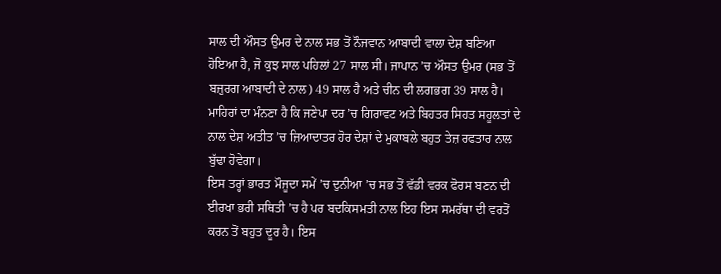ਸਾਲ ਦੀ ਔਸਤ ਉਮਰ ਦੇ ਨਾਲ ਸਭ ਤੋਂ ਨੌਜਵਾਨ ਆਬਾਦੀ ਵਾਲਾ ਦੇਸ਼ ਬਣਿਆ ਹੋਇਆ ਹੈ, ਜੋ ਕੁਝ ਸਾਲ ਪਹਿਲਾਂ 27 ਸਾਲ ਸੀ। ਜਾਪਾਨ ’ਚ ਔਸਤ ਉਮਰ (ਸਭ ਤੋਂ ਬਜ਼ੁਰਗ ਆਬਾਦੀ ਦੇ ਨਾਲ) 49 ਸਾਲ ਹੈ ਅਤੇ ਚੀਨ ਦੀ ਲਗਭਗ 39 ਸਾਲ ਹੈ। ਮਾਹਿਰਾਂ ਦਾ ਮੰਨਣਾ ਹੈ ਕਿ ਜਣੇਪਾ ਦਰ ’ਚ ਗਿਰਾਵਟ ਅਤੇ ਬਿਹਤਰ ਸਿਹਤ ਸਹੂਲਤਾਂ ਦੇ ਨਾਲ ਦੇਸ਼ ਅਤੀਤ ’ਚ ਜ਼ਿਆਦਾਤਰ ਹੋਰ ਦੇਸ਼ਾਂ ਦੇ ਮੁਕਾਬਲੇ ਬਹੁਤ ਤੇਜ਼ ਰਫਤਾਰ ਨਾਲ ਬੁੱਢਾ ਹੋਵੇਗਾ।
ਇਸ ਤਰ੍ਹਾਂ ਭਾਰਤ ਮੌਜੂਦਾ ਸਮੇਂ ’ਚ ਦੁਨੀਆ ’ਚ ਸਭ ਤੋਂ ਵੱਡੀ ਵਰਕ ਫੋਰਸ ਬਣਨ ਦੀ ਈਰਖਾ ਭਰੀ ਸਥਿਤੀ ’ਚ ਹੈ ਪਰ ਬਦਕਿਸਮਤੀ ਨਾਲ ਇਹ ਇਸ ਸਮਰੱਥਾ ਦੀ ਵਰਤੋਂ ਕਰਨ ਤੋਂ ਬਹੁਤ ਦੂਰ ਹੈ। ਇਸ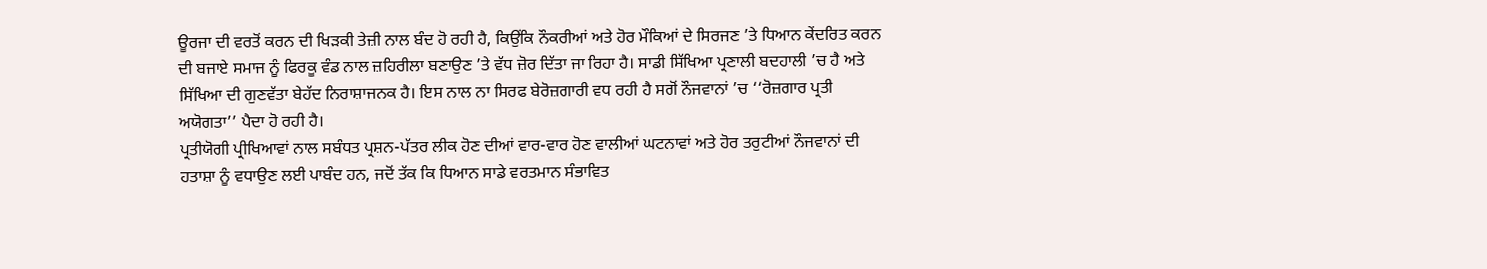ਊਰਜਾ ਦੀ ਵਰਤੋਂ ਕਰਨ ਦੀ ਖਿੜਕੀ ਤੇਜ਼ੀ ਨਾਲ ਬੰਦ ਹੋ ਰਹੀ ਹੈ, ਕਿਉਂਕਿ ਨੌਕਰੀਆਂ ਅਤੇ ਹੋਰ ਮੌਕਿਆਂ ਦੇ ਸਿਰਜਣ ’ਤੇ ਧਿਆਨ ਕੇਂਦਰਿਤ ਕਰਨ ਦੀ ਬਜਾਏ ਸਮਾਜ ਨੂੰ ਫਿਰਕੂ ਵੰਡ ਨਾਲ ਜ਼ਹਿਰੀਲਾ ਬਣਾਉਣ ’ਤੇ ਵੱਧ ਜ਼ੋਰ ਦਿੱਤਾ ਜਾ ਰਿਹਾ ਹੈ। ਸਾਡੀ ਸਿੱਖਿਆ ਪ੍ਰਣਾਲੀ ਬਦਹਾਲੀ ’ਚ ਹੈ ਅਤੇ ਸਿੱਖਿਆ ਦੀ ਗੁਣਵੱਤਾ ਬੇਹੱਦ ਨਿਰਾਸ਼ਾਜਨਕ ਹੈ। ਇਸ ਨਾਲ ਨਾ ਸਿਰਫ ਬੇਰੋਜ਼ਗਾਰੀ ਵਧ ਰਹੀ ਹੈ ਸਗੋਂ ਨੌਜਵਾਨਾਂ ’ਚ ‘‘ਰੋਜ਼ਗਾਰ ਪ੍ਰਤੀ ਅਯੋਗਤਾ’’ ਪੈਦਾ ਹੋ ਰਹੀ ਹੈ।
ਪ੍ਰਤੀਯੋਗੀ ਪ੍ਰੀਖਿਆਵਾਂ ਨਾਲ ਸਬੰਧਤ ਪ੍ਰਸ਼ਨ-ਪੱਤਰ ਲੀਕ ਹੋਣ ਦੀਆਂ ਵਾਰ-ਵਾਰ ਹੋਣ ਵਾਲੀਆਂ ਘਟਨਾਵਾਂ ਅਤੇ ਹੋਰ ਤਰੁਟੀਆਂ ਨੌਜਵਾਨਾਂ ਦੀ ਹਤਾਸ਼ਾ ਨੂੰ ਵਧਾਉਣ ਲਈ ਪਾਬੰਦ ਹਨ, ਜਦੋਂ ਤੱਕ ਕਿ ਧਿਆਨ ਸਾਡੇ ਵਰਤਮਾਨ ਸੰਭਾਵਿਤ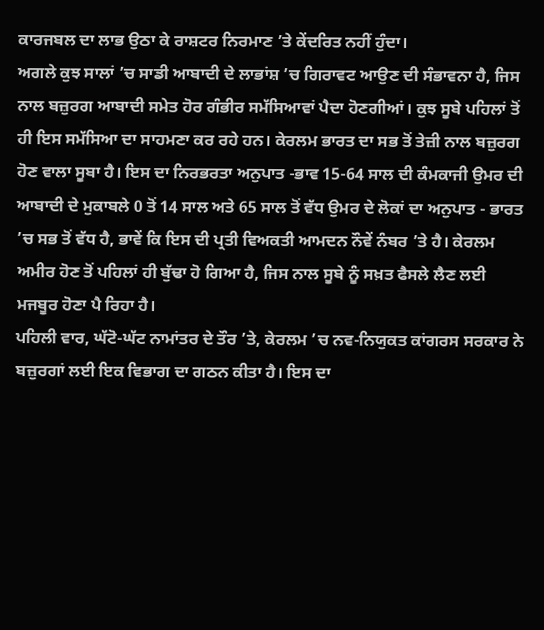ਕਾਰਜਬਲ ਦਾ ਲਾਭ ਉਠਾ ਕੇ ਰਾਸ਼ਟਰ ਨਿਰਮਾਣ ’ਤੇ ਕੇਂਦਰਿਤ ਨਹੀਂ ਹੁੰਦਾ।
ਅਗਲੇ ਕੁਝ ਸਾਲਾਂ ’ਚ ਸਾਡੀ ਆਬਾਦੀ ਦੇ ਲਾਭਾਂਸ਼ ’ਚ ਗਿਰਾਵਟ ਆਉਣ ਦੀ ਸੰਭਾਵਨਾ ਹੈ, ਜਿਸ ਨਾਲ ਬਜ਼ੁਰਗ ਆਬਾਦੀ ਸਮੇਤ ਹੋਰ ਗੰਭੀਰ ਸਮੱਸਿਆਵਾਂ ਪੈਦਾ ਹੋਣਗੀਆਂ। ਕੁਝ ਸੂਬੇ ਪਹਿਲਾਂ ਤੋਂ ਹੀ ਇਸ ਸਮੱਸਿਆ ਦਾ ਸਾਹਮਣਾ ਕਰ ਰਹੇ ਹਨ। ਕੇਰਲਮ ਭਾਰਤ ਦਾ ਸਭ ਤੋਂ ਤੇਜ਼ੀ ਨਾਲ ਬਜ਼ੁਰਗ ਹੋਣ ਵਾਲਾ ਸੂਬਾ ਹੈ। ਇਸ ਦਾ ਨਿਰਭਰਤਾ ਅਨੁਪਾਤ -ਭਾਵ 15-64 ਸਾਲ ਦੀ ਕੰਮਕਾਜੀ ਉਮਰ ਦੀ ਆਬਾਦੀ ਦੇ ਮੁਕਾਬਲੇ 0 ਤੋਂ 14 ਸਾਲ ਅਤੇ 65 ਸਾਲ ਤੋਂ ਵੱਧ ਉਮਰ ਦੇ ਲੋਕਾਂ ਦਾ ਅਨੁਪਾਤ - ਭਾਰਤ ’ਚ ਸਭ ਤੋਂ ਵੱਧ ਹੈ, ਭਾਵੇਂ ਕਿ ਇਸ ਦੀ ਪ੍ਰਤੀ ਵਿਅਕਤੀ ਆਮਦਨ ਨੌਵੇਂ ਨੰਬਰ ’ਤੇ ਹੈ। ਕੇਰਲਮ ਅਮੀਰ ਹੋਣ ਤੋਂ ਪਹਿਲਾਂ ਹੀ ਬੁੱਢਾ ਹੋ ਗਿਆ ਹੈ, ਜਿਸ ਨਾਲ ਸੂਬੇ ਨੂੰ ਸਖ਼ਤ ਫੈਸਲੇ ਲੈਣ ਲਈ ਮਜਬੂਰ ਹੋਣਾ ਪੈ ਰਿਹਾ ਹੈ।
ਪਹਿਲੀ ਵਾਰ, ਘੱਟੋ-ਘੱਟ ਨਾਮਾਂਤਰ ਦੇ ਤੌਰ ’ਤੇ, ਕੇਰਲਮ ’ਚ ਨਵ-ਨਿਯੁਕਤ ਕਾਂਗਰਸ ਸਰਕਾਰ ਨੇ ਬਜ਼ੁਰਗਾਂ ਲਈ ਇਕ ਵਿਭਾਗ ਦਾ ਗਠਨ ਕੀਤਾ ਹੈ। ਇਸ ਦਾ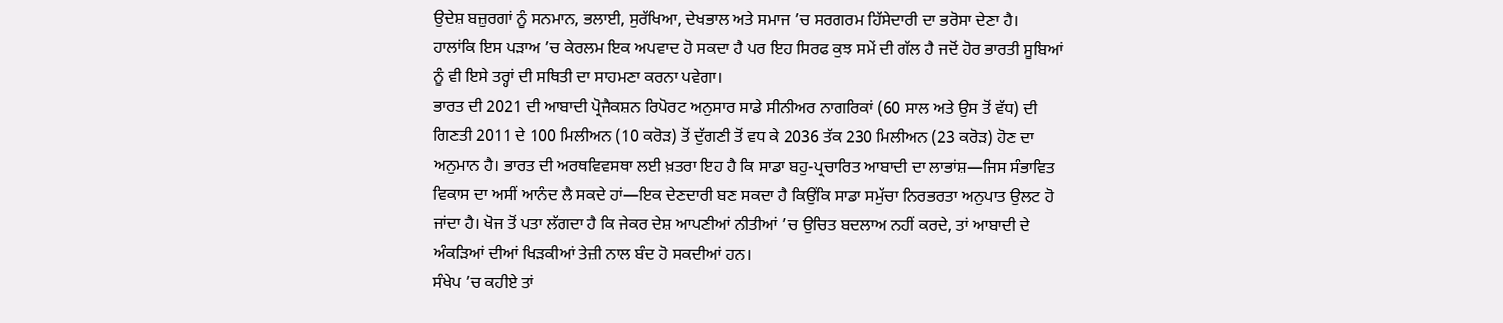ਉਦੇਸ਼ ਬਜ਼ੁਰਗਾਂ ਨੂੰ ਸਨਮਾਨ, ਭਲਾਈ, ਸੁਰੱਖਿਆ, ਦੇਖਭਾਲ ਅਤੇ ਸਮਾਜ ’ਚ ਸਰਗਰਮ ਹਿੱਸੇਦਾਰੀ ਦਾ ਭਰੋਸਾ ਦੇਣਾ ਹੈ।
ਹਾਲਾਂਕਿ ਇਸ ਪੜਾਅ ’ਚ ਕੇਰਲਮ ਇਕ ਅਪਵਾਦ ਹੋ ਸਕਦਾ ਹੈ ਪਰ ਇਹ ਸਿਰਫ ਕੁਝ ਸਮੇਂ ਦੀ ਗੱਲ ਹੈ ਜਦੋਂ ਹੋਰ ਭਾਰਤੀ ਸੂਬਿਆਂ ਨੂੰ ਵੀ ਇਸੇ ਤਰ੍ਹਾਂ ਦੀ ਸਥਿਤੀ ਦਾ ਸਾਹਮਣਾ ਕਰਨਾ ਪਵੇਗਾ।
ਭਾਰਤ ਦੀ 2021 ਦੀ ਆਬਾਦੀ ਪ੍ਰੋਜੈਕਸ਼ਨ ਰਿਪੋਰਟ ਅਨੁਸਾਰ ਸਾਡੇ ਸੀਨੀਅਰ ਨਾਗਰਿਕਾਂ (60 ਸਾਲ ਅਤੇ ਉਸ ਤੋਂ ਵੱਧ) ਦੀ ਗਿਣਤੀ 2011 ਦੇ 100 ਮਿਲੀਅਨ (10 ਕਰੋੜ) ਤੋਂ ਦੁੱਗਣੀ ਤੋਂ ਵਧ ਕੇ 2036 ਤੱਕ 230 ਮਿਲੀਅਨ (23 ਕਰੋੜ) ਹੋਣ ਦਾ ਅਨੁਮਾਨ ਹੈ। ਭਾਰਤ ਦੀ ਅਰਥਵਿਵਸਥਾ ਲਈ ਖ਼ਤਰਾ ਇਹ ਹੈ ਕਿ ਸਾਡਾ ਬਹੁ-ਪ੍ਰਚਾਰਿਤ ਆਬਾਦੀ ਦਾ ਲਾਭਾਂਸ਼—ਜਿਸ ਸੰਭਾਵਿਤ ਵਿਕਾਸ ਦਾ ਅਸੀਂ ਆਨੰਦ ਲੈ ਸਕਦੇ ਹਾਂ—ਇਕ ਦੇਣਦਾਰੀ ਬਣ ਸਕਦਾ ਹੈ ਕਿਉਂਕਿ ਸਾਡਾ ਸਮੁੱਚਾ ਨਿਰਭਰਤਾ ਅਨੁਪਾਤ ਉਲਟ ਹੋ ਜਾਂਦਾ ਹੈ। ਖੋਜ ਤੋਂ ਪਤਾ ਲੱਗਦਾ ਹੈ ਕਿ ਜੇਕਰ ਦੇਸ਼ ਆਪਣੀਆਂ ਨੀਤੀਆਂ ’ਚ ਉਚਿਤ ਬਦਲਾਅ ਨਹੀਂ ਕਰਦੇ, ਤਾਂ ਆਬਾਦੀ ਦੇ ਅੰਕੜਿਆਂ ਦੀਆਂ ਖਿੜਕੀਆਂ ਤੇਜ਼ੀ ਨਾਲ ਬੰਦ ਹੋ ਸਕਦੀਆਂ ਹਨ।
ਸੰਖੇਪ ’ਚ ਕਹੀਏ ਤਾਂ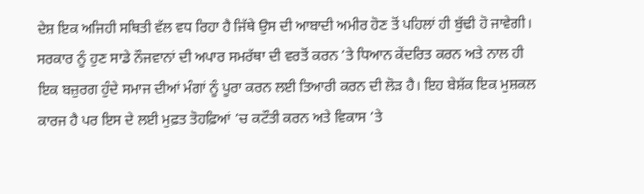ਦੇਸ਼ ਇਕ ਅਜਿਹੀ ਸਥਿਤੀ ਵੱਲ ਵਧ ਰਿਹਾ ਹੈ ਜਿੱਥੇ ਉਸ ਦੀ ਆਬਾਦੀ ਅਮੀਰ ਹੋਣ ਤੋਂ ਪਹਿਲਾਂ ਹੀ ਬੁੱਢੀ ਹੋ ਜਾਵੇਗੀ। ਸਰਕਾਰ ਨੂੰ ਹੁਣ ਸਾਡੇ ਨੌਜਵਾਨਾਂ ਦੀ ਅਪਾਰ ਸਮਰੱਥਾ ਦੀ ਵਰਤੋਂ ਕਰਨ ’ਤੇ ਧਿਆਨ ਕੇਂਦਰਿਤ ਕਰਨ ਅਤੇ ਨਾਲ ਹੀ ਇਕ ਬਜ਼ੁਰਗ ਹੁੰਦੇ ਸਮਾਜ ਦੀਆਂ ਮੰਗਾਂ ਨੂੰ ਪੂਰਾ ਕਰਨ ਲਈ ਤਿਆਰੀ ਕਰਨ ਦੀ ਲੋੜ ਹੈ। ਇਹ ਬੇਸ਼ੱਕ ਇਕ ਮੁਸ਼ਕਲ ਕਾਰਜ ਹੈ ਪਰ ਇਸ ਦੇ ਲਈ ਮੁਫ਼ਤ ਤੋਹਫ਼ਿਆਂ ’ਚ ਕਟੌਤੀ ਕਰਨ ਅਤੇ ਵਿਕਾਸ ’ਤੇ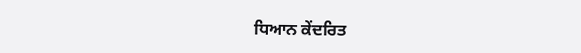ਧਿਆਨ ਕੇਂਦਰਿਤ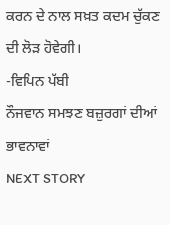ਕਰਨ ਦੇ ਨਾਲ ਸਖ਼ਤ ਕਦਮ ਚੁੱਕਣ ਦੀ ਲੋੜ ਹੋਵੇਗੀ।
-ਵਿਪਿਨ ਪੱਬੀ
ਨੌਜਵਾਨ ਸਮਝਣ ਬਜ਼ੁਰਗਾਂ ਦੀਆਂ ਭਾਵਨਾਵਾਂ
NEXT STORY